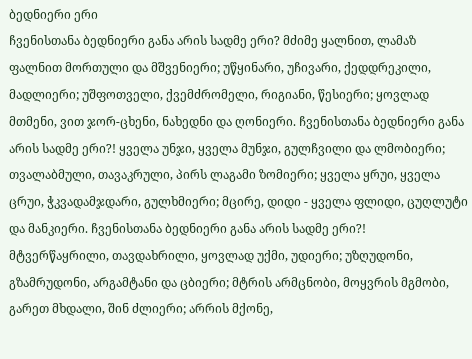ბედნიერი ერი
ჩვენისთანა ბედნიერი განა არის სადმე ერი? მძიმე ყალნით, ლამაზ ფალნით მორთული და მშვენიერი; უწყინარი, უჩივარი, ქედდრეკილი, მადლიერი; უშფოთველი, ქვემძრომელი, რიგიანი, წესიერი; ყოვლად მთმენი, ვით ჯორ-ცხენი, ნახედნი და ღონიერი. ჩვენისთანა ბედნიერი განა არის სადმე ერი?! ყველა უნჯი, ყველა მუნჯი, გულჩვილი და ლმობიერი; თვალაბმული, თავაკრული, პირს ლაგამი ზომიერი; ყველა ყრუი, ყველა ცრუი, ჭკვადამჯდარი, გულხმიერი; მცირე, დიდი - ყველა ფლიდი, ცუღლუტი და მანკიერი. ჩვენისთანა ბედნიერი განა არის სადმე ერი?! მტვერწაყრილი, თავდახრილი, ყოვლად უქმი, უდიერი; უზღუდონი, გზამრუდონი, არგამტანი და ცბიერი; მტრის არმცნობი, მოყვრის მგმობი, გარეთ მხდალი, შინ ძლიერი; არრის მქონე,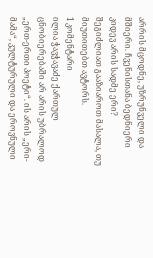არრის მცოდნე, უზრუნველი და მშიერი. ჩვენისთანა ბედნიერი კიდევ არის სადმე ერი?
შეგიძლიათ გააზიაროთ მასალა, თუ მიუთითებთ ავტორს.
1 კომენტარი
ილია ჭავჭავაძე ქართულ ცნობიერებაში არ არის უბრალოდ „ერთ-ერთი პოეტი“. ის არის „ერი-მამა“, კულტურული და ეროვნული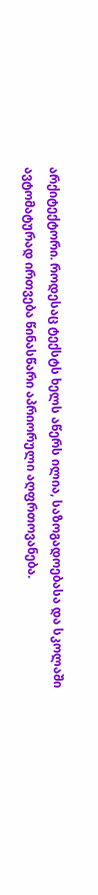არქიტექტორი. როდესაც ტექსტს ხელს აწერს ილია, საზოგადოებასა და სკოლაში ავტომატურად ირთვება წინასწარი აპრიორული აღფრთოვანება.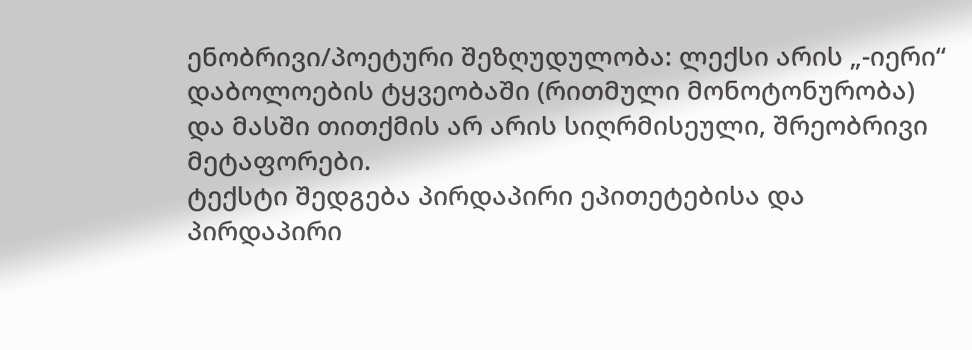ენობრივი/პოეტური შეზღუდულობა: ლექსი არის „-იერი“ დაბოლოების ტყვეობაში (რითმული მონოტონურობა) და მასში თითქმის არ არის სიღრმისეული, შრეობრივი მეტაფორები.
ტექსტი შედგება პირდაპირი ეპითეტებისა და პირდაპირი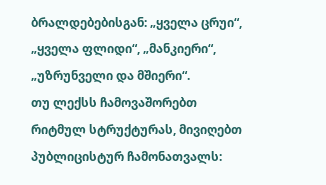ბრალდებებისგან: „ყველა ცრუი“, „ყველა ფლიდი“, „მანკიერი“, „უზრუნველი და მშიერი“.
თუ ლექსს ჩამოვაშორებთ რიტმულ სტრუქტურას, მივიღებთ პუბლიცისტურ ჩამონათვალს: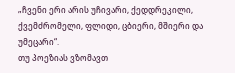„ჩვენი ერი არის უჩივარი, ქედდრეკილი, ქვემძრომელი, ფლიდი, ცბიერი, მშიერი და უმეცარი“.
თუ პოეზიას ვზომავთ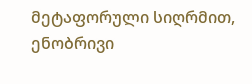მეტაფორული სიღრმით, ენობრივი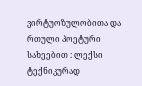ვირტუოზულობითა და რთული პოეტური სახეებით : ლექსი ტექნიკურად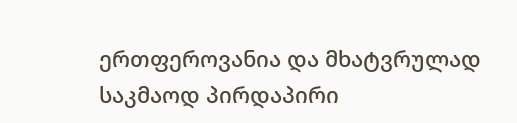ერთფეროვანია და მხატვრულად საკმაოდ პირდაპირი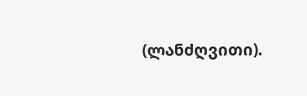(ლანძღვითი).